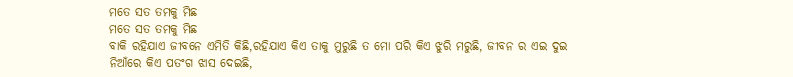ମତେ ସତ ତମକୁ ମିଛ
ମତେ ସତ ତମକୁ ମିଛ
ବାକି ରହିଯାଏ ଜୀବନେ ଏମିତି କିଛି,ରହିଯାଏ କିଏ ତାକୁ ମୁରୁଛି ତ ମୋ ପରି କିଏ ଝୁରି ମରୁଛି, ଜୀବନ ର ଏଇ ଦୁଇ ନିଆଁରେ କିଏ ପତଂଗ ଝାସ ଦେଇଛି,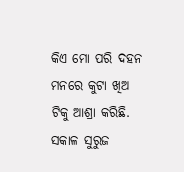କିଏ ମୋ ପରି ଦହନ ମନରେ କୁଟା ଖିଅ ଟିକୁ ଆଶ୍ରା କରିଛି. ସକାଳ ସୁରୁଜ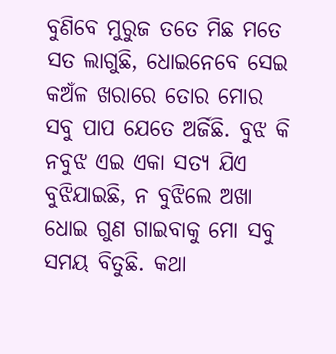ବୁଣିବେ ମୁରୁଜ ତତେ ମିଛ ମତେ ସତ ଲାଗୁଛି, ଧୋଇନେବେ ସେଇ କଅଁଳ ଖରାରେ ତୋର ମୋର ସବୁ ପାପ ଯେତେ ଅର୍ଜିଛି. ବୁଝ କି ନବୁଝ ଏଇ ଏକା ସତ୍ୟ ଯିଏ ବୁଝିଯାଇଛି, ନ ବୁଝିଲେ ଅଖା ଧୋଇ ଗୁଣ ଗାଇବାକୁ ମୋ ସବୁ ସମୟ ବିତୁଛି. କଥା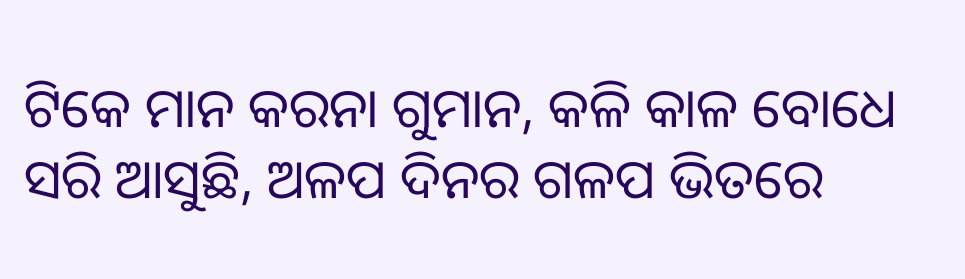ଟିକେ ମାନ କରନା ଗୁମାନ, କଳି କାଳ ବୋଧେ ସରି ଆସୁଛି, ଅଳପ ଦିନର ଗଳପ ଭିତରେ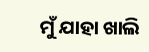ମୁଁ ଯାହା ଖାଲି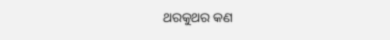ଥରକୁଥର କଣ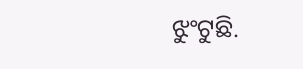ଝୁଂଟୁଛି.